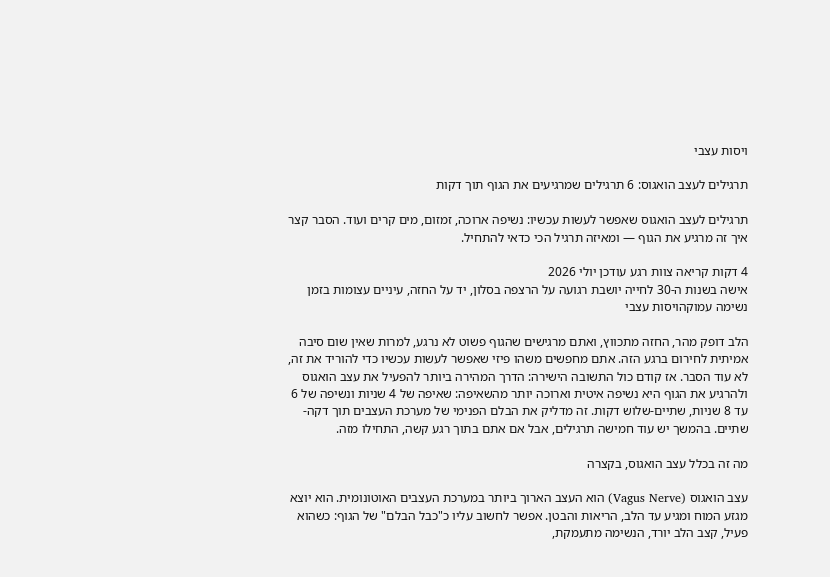ויסות עצבי

תרגילים לעצב הואגוס: 6 תרגילים שמרגיעים את הגוף תוך דקות

תרגילים לעצב הואגוס שאפשר לעשות עכשיו: נשיפה ארוכה, זמזום, מים קרים ועוד. הסבר קצר איך זה מרגיע את הגוף — ומאיזה תרגיל הכי כדאי להתחיל.

4 דקות קריאה צוות רגע עודכן יולי 2026
אישה בשנות ה-30 לחייה יושבת רגועה על הרצפה בסלון, יד על החזה, עיניים עצומות בזמן נשימה עמוקהויסות עצבי

הלב דופק מהר, החזה מתכווץ, ואתם מרגישים שהגוף פשוט לא נרגע, למרות שאין שום סיבה אמיתית לחירום ברגע הזה. אתם מחפשים משהו פיזי שאפשר לעשות עכשיו כדי להוריד את זה, לא עוד הסבר. אז קודם כול התשובה הישירה: הדרך המהירה ביותר להפעיל את עצב הואגוס ולהרגיע את הגוף היא נשיפה איטית וארוכה יותר מהשאיפה: שאיפה של 4 שניות ונשיפה של 6 עד 8 שניות, שתיים-שלוש דקות. זה מדליק את הבלם הפנימי של מערכת העצבים תוך דקה-שתיים. בהמשך יש עוד חמישה תרגילים, אבל אם אתם בתוך רגע קשה, התחילו מזה.

מה זה בכלל עצב הואגוס, בקצרה

עצב הואגוס (Vagus Nerve) הוא העצב הארוך ביותר במערכת העצבים האוטונומית. הוא יוצא מגזע המוח ומגיע עד הלב, הריאות והבטן. אפשר לחשוב עליו כ"כבל הבלם" של הגוף: כשהוא פעיל, קצב הלב יורד, הנשימה מתעמקת,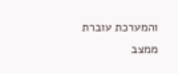והמערכת עוברת ממצב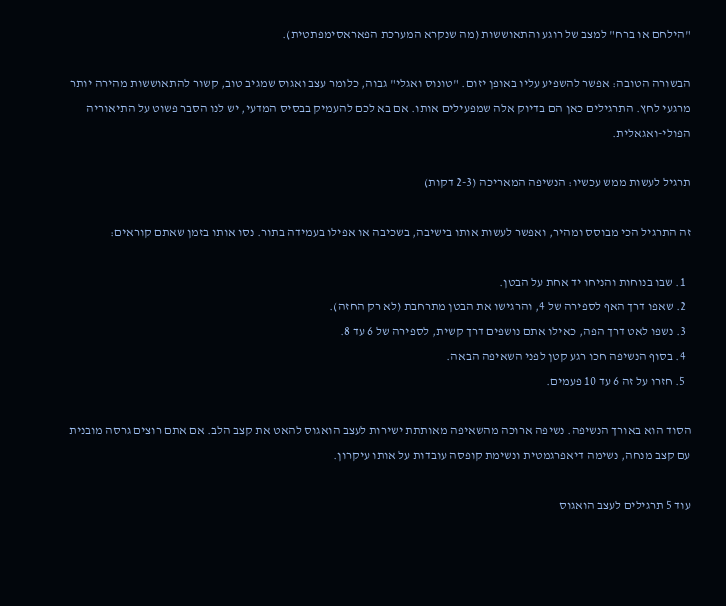"הילחם או ברח" למצב של רוגע והתאוששות (מה שנקרא המערכת הפאראסימפתטית).

הבשורה הטובה: אפשר להשפיע עליו באופן יזום. "טונוס ואגלי" גבוה, כלומר עצב ואגוס שמגיב טוב, קשור להתאוששות מהירה יותר מרגעי לחץ. התרגילים כאן הם בדיוק אלה שמפעילים אותו. אם בא לכם להעמיק בבסיס המדעי, יש לנו הסבר פשוט על התיאוריה הפולי-ואגאלית.

תרגיל לעשות ממש עכשיו: הנשיפה המאריכה (2-3 דקות)

זה התרגיל הכי מבוסס ומהיר, ואפשר לעשות אותו בישיבה, בשכיבה או אפילו בעמידה בתור. נסו אותו בזמן שאתם קוראים:

  1. שבו בנוחות והניחו יד אחת על הבטן.
  2. שאפו דרך האף לספירה של 4, והרגישו את הבטן מתרחבת (לא רק החזה).
  3. נשפו לאט דרך הפה, כאילו אתם נושפים דרך קשית, לספירה של 6 עד 8.
  4. בסוף הנשיפה חכו רגע קטן לפני השאיפה הבאה.
  5. חזרו על זה 6 עד 10 פעמים.

הסוד הוא באורך הנשיפה. נשיפה ארוכה מהשאיפה מאותתת ישירות לעצב הואגוס להאט את קצב הלב. אם אתם רוצים גרסה מובנית עם קצב מנחה, נשימה דיאפרגמטית ונשימת קופסה עובדות על אותו עיקרון.

עוד 5 תרגילים לעצב הואגוס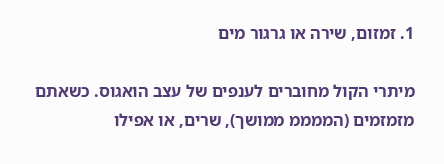1. זמזום, שירה או גרגור מים

מיתרי הקול מחוברים לענפים של עצב הואגוס. כשאתם מזמזמים (הממממ ממושך), שרים, או אפילו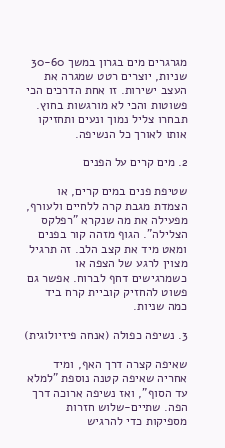מגרגרים מים בגרון במשך 30-60 שניות, יוצרים רטט שמגרה את העצב ישירות. זו אחת הדרכים הכי פשוטות והכי לא מורגשות בחוץ. תבחרו צליל נמוך ונעים ותחזיקו אותו לאורך כל הנשיפה.

2. מים קרים על הפנים

שטיפת פנים במים קרים, או הצמדת מגבת קרה ללחיים ולעורף, מפעילה את מה שנקרא "רפלקס הצלילה". הגוף מזהה קור בפנים ומאט מיד את קצב הלב. זה תרגיל מצוין לרגע של הצפה או כשמרגישים דחף לברוח. אפשר גם פשוט להחזיק קוביית קרח ביד כמה שניות.

3. נשיפה כפולה (אנחה פיזיולוגית)

שאיפה קצרה דרך האף, ומיד אחריה שאיפה קטנה נוספת "למלא עד הסוף", ואז נשיפה ארוכה דרך הפה. שתיים-שלוש חזרות מספיקות כדי להרגיש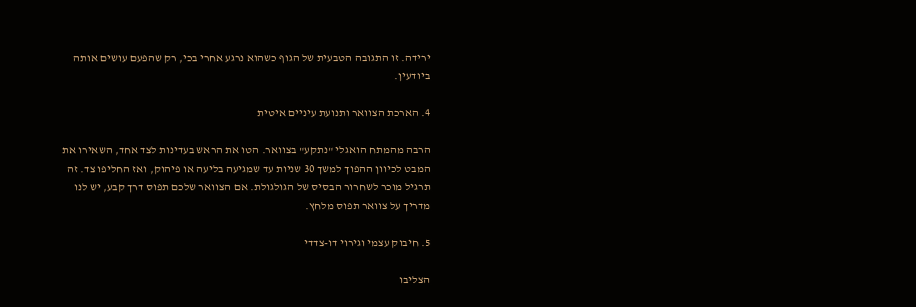ירידה. זו התגובה הטבעית של הגוף כשהוא נרגע אחרי בכי, רק שהפעם עושים אותה ביודעין.

4. הארכת הצוואר ותנועת עיניים איטית

הרבה מהמתח הואגלי "נתקע" בצוואר. הטו את הראש בעדינות לצד אחד, השאירו את המבט לכיוון ההפוך למשך 30 שניות עד שמגיעה בליעה או פיהוק, ואז החליפו צד. זה תרגיל מוכר לשחרור הבסיס של הגולגולת. אם הצוואר שלכם תפוס דרך קבע, יש לנו מדריך על צוואר תפוס מלחץ.

5. חיבוק עצמי וגירוי דו-צדדי

הצליבו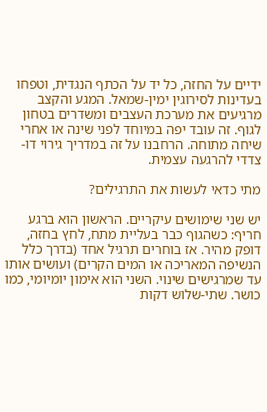ידיים על החזה, כל יד על הכתף הנגדית, וטפחו בעדינות לסירוגין ימין-שמאל. המגע והקצב מרגיעים את מערכת העצבים ומשדרים בטחון לגוף. זה עובד יפה במיוחד לפני שינה או אחרי שיחה מתוחה. הרחבנו על זה במדריך גירוי דו-צדדי להרגעה עצמית.

מתי כדאי לעשות את התרגילים?

יש שני שימושים עיקריים. הראשון הוא ברגע חריף: כשהגוף כבר בעליית מתח, לחץ בחזה, דופק מהיר. אז בוחרים תרגיל אחד (בדרך כלל הנשיפה המאריכה או המים הקרים) ועושים אותו עד שמרגישים שינוי. השני הוא אימון יומיומי, כמו כושר. שתי-שלוש דקות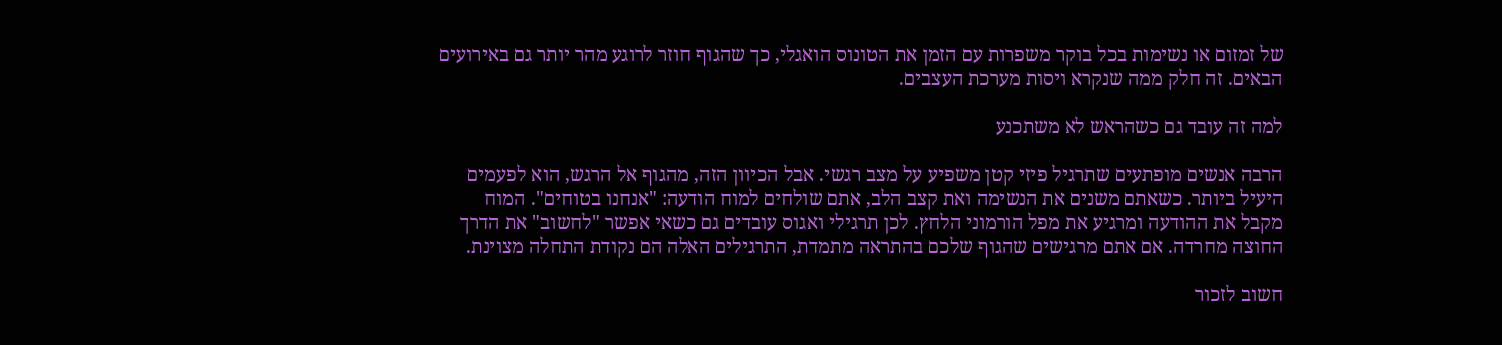של זמזום או נשימות בכל בוקר משפרות עם הזמן את הטונוס הואגלי, כך שהגוף חוזר לרוגע מהר יותר גם באירועים הבאים. זה חלק ממה שנקרא ויסות מערכת העצבים.

למה זה עובד גם כשהראש לא משתכנע

הרבה אנשים מופתעים שתרגיל פיזי קטן משפיע על מצב רגשי. אבל הכיוון הזה, מהגוף אל הרגש, הוא לפעמים היעיל ביותר. כשאתם משנים את הנשימה ואת קצב הלב, אתם שולחים למוח הודעה: "אנחנו בטוחים". המוח מקבל את ההודעה ומרגיע את מפל הורמוני הלחץ. לכן תרגילי ואגוס עובדים גם כשאי אפשר "לחשוב" את הדרך החוצה מחרדה. אם אתם מרגישים שהגוף שלכם בהתראה מתמדת, התרגילים האלה הם נקודת התחלה מצוינת.

חשוב לזכור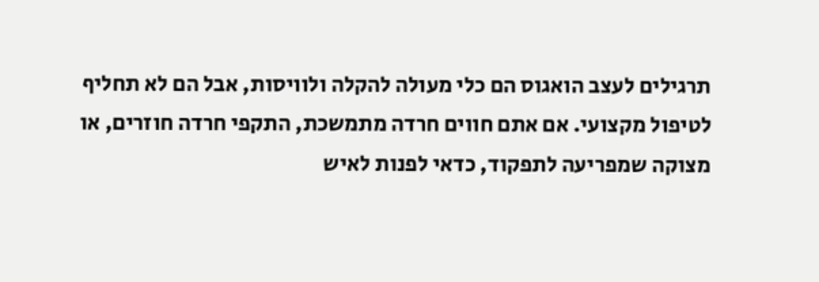תרגילים לעצב הואגוס הם כלי מעולה להקלה ולוויסות, אבל הם לא תחליף לטיפול מקצועי. אם אתם חווים חרדה מתמשכת, התקפי חרדה חוזרים, או מצוקה שמפריעה לתפקוד, כדאי לפנות לאיש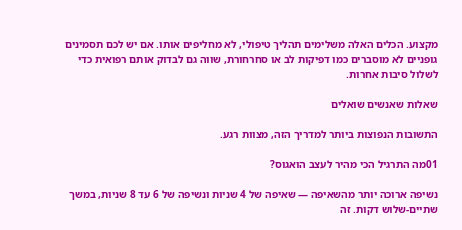מקצוע. הכלים האלה משלימים תהליך טיפולי, לא מחליפים אותו. אם יש לכם תסמינים גופניים לא מוסברים כמו דפיקות לב או סחרחורת, שווה גם לבדוק אותם רפואית כדי לשלול סיבות אחרות.

שאלות שאנשים שואלים

התשובות הנפוצות ביותר למדריך הזה, מצוות רגע.

01מה התרגיל הכי מהיר לעצב הואגוס?

נשיפה ארוכה יותר מהשאיפה — שאיפה של 4 שניות ונשיפה של 6 עד 8 שניות, במשך שתיים-שלוש דקות. זה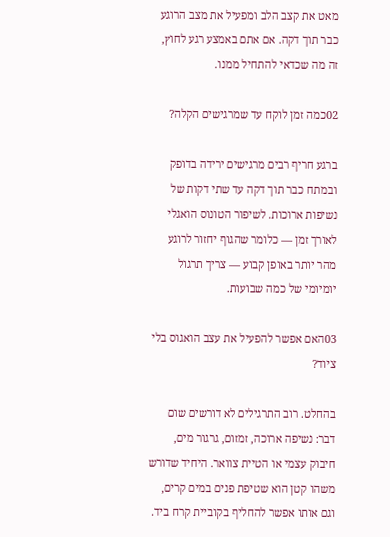מאט את קצב הלב ומפעיל את מצב הרוגע כבר תוך דקה. אם אתם באמצע רגע לחוץ, זה מה שכדאי להתחיל ממנו.

02כמה זמן לוקח עד שמרגישים הקלה?

ברגע חריף רבים מרגישים ירידה בדופק ובמתח כבר תוך דקה עד שתי דקות של נשיפות ארוכות. לשיפור הטונוס הואגלי לאורך זמן — כלומר שהגוף יחזור לרוגע מהר יותר באופן קבוע — צריך תרגול יומיומי של כמה שבועות.

03האם אפשר להפעיל את עצב הואגוס בלי ציוד?

בהחלט. רוב התרגילים לא דורשים שום דבר: נשיפה ארוכה, זמזום, גרגור מים, חיבוק עצמי או הטיית צוואר. היחיד שדורש משהו קטן הוא שטיפת פנים במים קרים, וגם אותו אפשר להחליף בקוביית קרח ביד.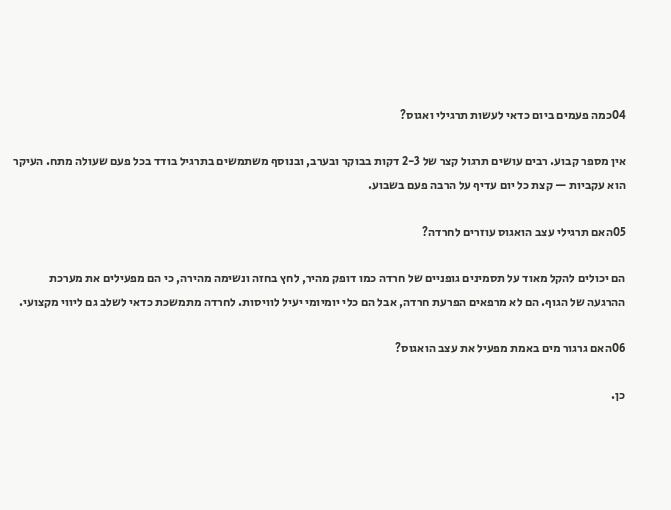04כמה פעמים ביום כדאי לעשות תרגילי ואגוס?

אין מספר קבוע. רבים עושים תרגול קצר של 2-3 דקות בבוקר ובערב, ובנוסף משתמשים בתרגיל בודד בכל פעם שעולה מתח. העיקר הוא עקביות — קצת כל יום עדיף על הרבה פעם בשבוע.

05האם תרגילי עצב הואגוס עוזרים לחרדה?

הם יכולים להקל מאוד על תסמינים גופניים של חרדה כמו דופק מהיר, לחץ בחזה ונשימה מהירה, כי הם מפעילים את מערכת ההרגעה של הגוף. הם לא מרפאים הפרעת חרדה, אבל הם כלי יומיומי יעיל לוויסות. לחרדה מתמשכת כדאי לשלב גם ליווי מקצועי.

06האם גרגור מים באמת מפעיל את עצב הואגוס?

כן.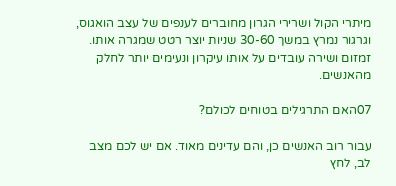מיתרי הקול ושרירי הגרון מחוברים לענפים של עצב הואגוס, וגרגור נמרץ במשך 30-60 שניות יוצר רטט שמגרה אותו. זמזום ושירה עובדים על אותו עיקרון ונעימים יותר לחלק מהאנשים.

07האם התרגילים בטוחים לכולם?

עבור רוב האנשים כן, והם עדינים מאוד. אם יש לכם מצב לב, לחץ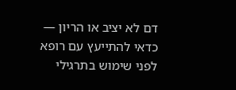דם לא יציב או הריון — כדאי להתייעץ עם רופא לפני שימוש בתרגילי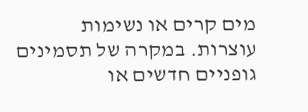מים קרים או נשימות עוצרות. במקרה של תסמינים גופניים חדשים או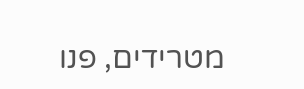מטרידים, פנו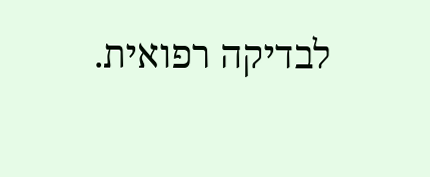לבדיקה רפואית.